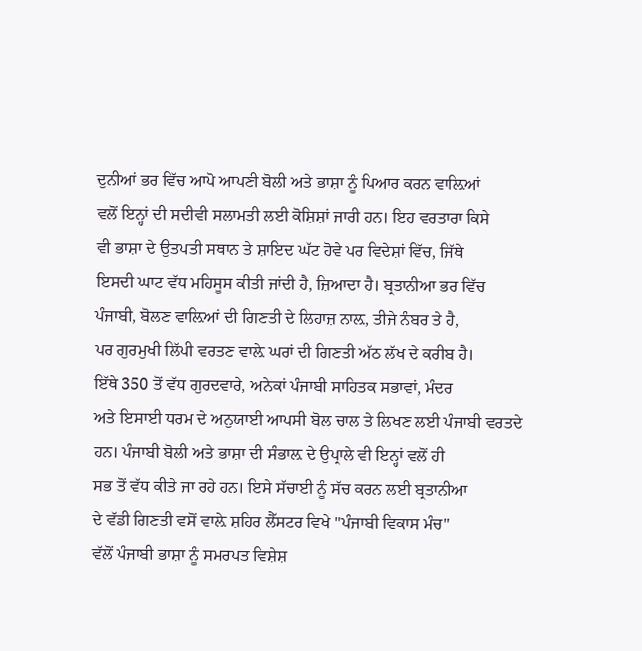ਦੁਨੀਆਂ ਭਰ ਵਿੱਚ ਆਪੋ ਆਪਣੀ ਬੋਲੀ ਅਤੇ ਭਾਸ਼ਾ ਨੂੰ ਪਿਆਰ ਕਰਨ ਵਾਲ਼ਿਆਂ
ਵਲੋਂ ਇਨ੍ਹਾਂ ਦੀ ਸਦੀਵੀ ਸਲਾਮਤੀ ਲਈ ਕੋਸ਼ਿਸ਼ਾਂ ਜਾਰੀ ਹਨ। ਇਹ ਵਰਤਾਰਾ ਕਿਸੇ
ਵੀ ਭਾਸ਼ਾ ਦੇ ਉਤਪਤੀ ਸਥਾਨ ਤੇ ਸ਼ਾਇਦ ਘੱਟ ਹੋਵੇ ਪਰ ਵਿਦੇਸ਼ਾਂ ਵਿੱਚ, ਜਿੱਥੇ
ਇਸਦੀ ਘਾਟ ਵੱਧ ਮਹਿਸੂਸ ਕੀਤੀ ਜਾਂਦੀ ਹੈ, ਜ਼ਿਆਦਾ ਹੈ। ਬ੍ਰਤਾਨੀਆ ਭਰ ਵਿੱਚ
ਪੰਜਾਬੀ, ਬੋਲਣ ਵਾਲ਼ਿਆਂ ਦੀ ਗਿਣਤੀ ਦੇ ਲਿਹਾਜ਼ ਨਾਲ਼, ਤੀਜੇ ਨੰਬਰ ਤੇ ਹੈ,
ਪਰ ਗੁਰਮੁਖੀ ਲਿੱਪੀ ਵਰਤਣ ਵਾਲ਼ੇ ਘਰਾਂ ਦੀ ਗਿਣਤੀ ਅੱਠ ਲੱਖ ਦੇ ਕਰੀਬ ਹੈ।
ਇੱਥੇ 350 ਤੋਂ ਵੱਧ ਗੁਰਦਵਾਰੇ, ਅਨੇਕਾਂ ਪੰਜਾਬੀ ਸਾਹਿਤਕ ਸਭਾਵਾਂ, ਮੰਦਰ
ਅਤੇ ਇਸਾਈ ਧਰਮ ਦੇ ਅਨੁਯਾਈ ਆਪਸੀ ਬੋਲ ਚਾਲ ਤੇ ਲਿਖਣ ਲਈ ਪੰਜਾਬੀ ਵਰਤਦੇ
ਹਨ। ਪੰਜਾਬੀ ਬੋਲੀ ਅਤੇ ਭਾਸ਼ਾ ਦੀ ਸੰਭਾਲ਼ ਦੇ ਉਪ੍ਰਾਲੇ ਵੀ ਇਨ੍ਹਾਂ ਵਲੋਂ ਹੀ
ਸਭ ਤੋਂ ਵੱਧ ਕੀਤੇ ਜਾ ਰਹੇ ਹਨ। ਇਸੇ ਸੱਚਾਈ ਨੂੰ ਸੱਚ ਕਰਨ ਲਈ ਬ੍ਰਤਾਨੀਆ
ਦੇ ਵੱਡੀ ਗਿਣਤੀ ਵਸੋਂ ਵਾਲ਼ੇ ਸ਼ਹਿਰ ਲੈੱਸਟਰ ਵਿਖੇ "ਪੰਜਾਬੀ ਵਿਕਾਸ ਮੰਚ"
ਵੱਲੋਂ ਪੰਜਾਬੀ ਭਾਸ਼ਾ ਨੂੰ ਸਮਰਪਤ ਵਿਸ਼ੇਸ਼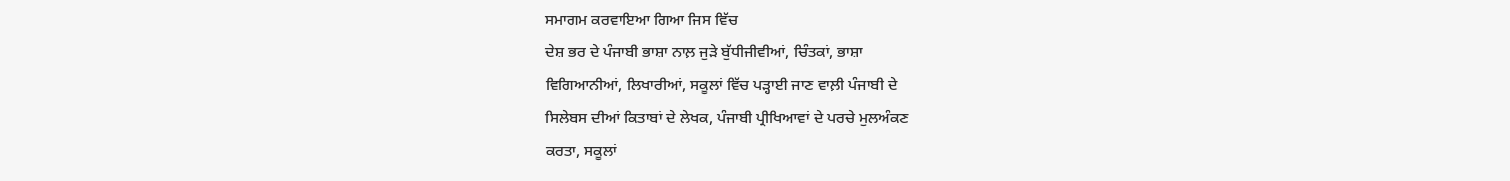ਸਮਾਗਮ ਕਰਵਾਇਆ ਗਿਆ ਜਿਸ ਵਿੱਚ
ਦੇਸ਼ ਭਰ ਦੇ ਪੰਜਾਬੀ ਭਾਸ਼ਾ ਨਾਲ਼ ਜੁੜੇ ਬੁੱਧੀਜੀਵੀਆਂ, ਚਿੰਤਕਾਂ, ਭਾਸ਼ਾ
ਵਿਗਿਆਨੀਆਂ, ਲਿਖਾਰੀਆਂ, ਸਕੂਲਾਂ ਵਿੱਚ ਪੜ੍ਹਾਈ ਜਾਣ ਵਾਲ਼ੀ ਪੰਜਾਬੀ ਦੇ
ਸਿਲੇਬਸ ਦੀਆਂ ਕਿਤਾਬਾਂ ਦੇ ਲੇਖਕ, ਪੰਜਾਬੀ ਪ੍ਰੀਖਿਆਵਾਂ ਦੇ ਪਰਚੇ ਮੁਲਅੰਕਣ
ਕਰਤਾ, ਸਕੂਲਾਂ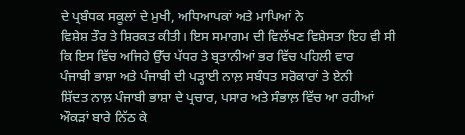ਦੇ ਪ੍ਰਬੰਧਕ ਸਕੂਲਾਂ ਦੇ ਮੁਖੀ, ਅਧਿਆਪਕਾਂ ਅਤੇ ਮਾਪਿਆਂ ਨੇ
ਵਿਸ਼ੇਸ਼ ਤੌਰ ਤੇ ਸ਼ਿਰਕਤ ਕੀਤੀ। ਇਸ ਸਮਾਗਮ ਦੀ ਵਿਲੱਖਣ ਵਿਸ਼ੇਸਤਾ ਇਹ ਵੀ ਸੀ
ਕਿ ਇਸ ਵਿੱਚ ਅਜਿਹੇ ਉੱਚ ਪੱਧਰ ਤੇ ਬ੍ਰਤਾਨੀਆਂ ਭਰ ਵਿੱਚ ਪਹਿਲੀ ਵਾਰ
ਪੰਜਾਬੀ ਭਾਸ਼ਾ ਅਤੇ ਪੰਜਾਬੀ ਦੀ ਪੜ੍ਹਾਈ ਨਾਲ਼ ਸਬੰਧਤ ਸਰੋਕਾਰਾਂ ਤੇ ਏਨੀ
ਸ਼ਿੱਦਤ ਨਾਲ਼ ਪੰਜਾਬੀ ਭਾਸ਼ਾ ਦੇ ਪ੍ਰਚਾਰ, ਪਸਾਰ ਅਤੇ ਸੰਭਾਲ਼ ਵਿੱਚ ਆ ਰਹੀਆਂ
ਔਕੜਾਂ ਬਾਰੇ ਨਿੱਠ ਕੇ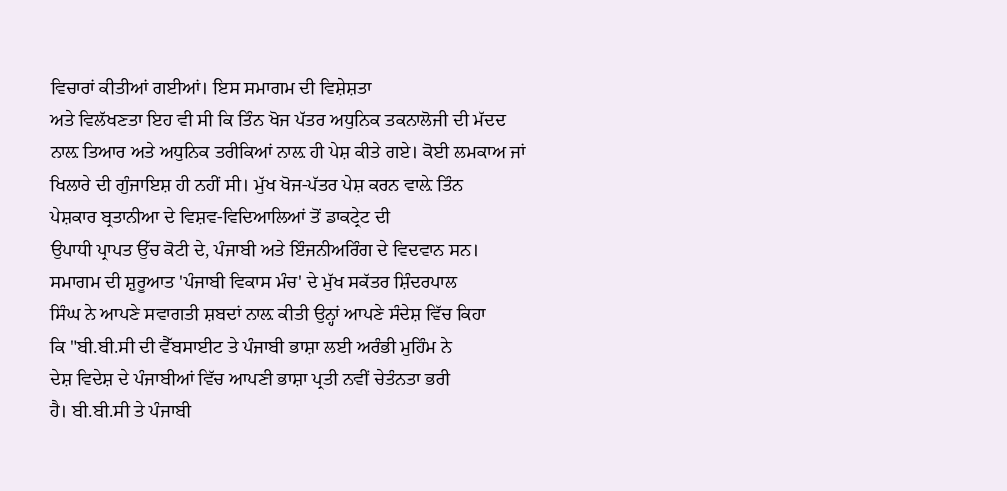ਵਿਚਾਰਾਂ ਕੀਤੀਆਂ ਗਈਆਂ। ਇਸ ਸਮਾਗਮ ਦੀ ਵਿਸ਼ੇਸ਼ਤਾ
ਅਤੇ ਵਿਲੱਖਣਤਾ ਇਹ ਵੀ ਸੀ ਕਿ ਤਿੰਨ ਖੋਜ ਪੱਤਰ ਅਧੁਨਿਕ ਤਕਨਾਲੋਜੀ ਦੀ ਮੱਦਦ
ਨਾਲ਼ ਤਿਆਰ ਅਤੇ ਅਧੁਨਿਕ ਤਰੀਕਿਆਂ ਨਾਲ਼ ਹੀ ਪੇਸ਼ ਕੀਤੇ ਗਏ। ਕੋਈ ਲਮਕਾਅ ਜਾਂ
ਖਿਲਾਰੇ ਦੀ ਗੁੰਜਾਇਸ਼ ਹੀ ਨਹੀਂ ਸੀ। ਮੁੱਖ ਖੋਜ-ਪੱਤਰ ਪੇਸ਼ ਕਰਨ ਵਾਲ਼ੇ ਤਿੰਨ
ਪੇਸ਼ਕਾਰ ਬ੍ਰਤਾਨੀਆ ਦੇ ਵਿਸ਼ਵ-ਵਿਦਿਆਲਿਆਂ ਤੋਂ ਡਾਕਟ੍ਰੇਟ ਦੀ
ਉਪਾਧੀ ਪ੍ਰਾਪਤ ਉੱਚ ਕੋਟੀ ਦੇ, ਪੰਜਾਬੀ ਅਤੇ ਇੰਜਨੀਅਰਿੰਗ ਦੇ ਵਿਦਵਾਨ ਸਨ।
ਸਮਾਗਮ ਦੀ ਸ਼ੁਰੂਆਤ 'ਪੰਜਾਬੀ ਵਿਕਾਸ ਮੰਚ' ਦੇ ਮੁੱਖ ਸਕੱਤਰ ਸ਼ਿੰਦਰਪਾਲ
ਸਿੰਘ ਨੇ ਆਪਣੇ ਸਵਾਗਤੀ ਸ਼ਬਦਾਂ ਨਾਲ਼ ਕੀਤੀ ਉਨ੍ਹਾਂ ਆਪਣੇ ਸੰਦੇਸ਼ ਵਿੱਚ ਕਿਹਾ
ਕਿ "ਬੀ.ਬੀ.ਸੀ ਦੀ ਵੈੱਬਸਾਈਟ ਤੇ ਪੰਜਾਬੀ ਭਾਸ਼ਾ ਲਈ ਅਰੰਭੀ ਮੁਹਿੰਮ ਨੇ
ਦੇਸ਼ ਵਿਦੇਸ਼ ਦੇ ਪੰਜਾਬੀਆਂ ਵਿੱਚ ਆਪਣੀ ਭਾਸ਼ਾ ਪ੍ਰਤੀ ਨਵੀਂ ਚੇਤੰਨਤਾ ਭਰੀ
ਹੈ। ਬੀ.ਬੀ.ਸੀ ਤੇ ਪੰਜਾਬੀ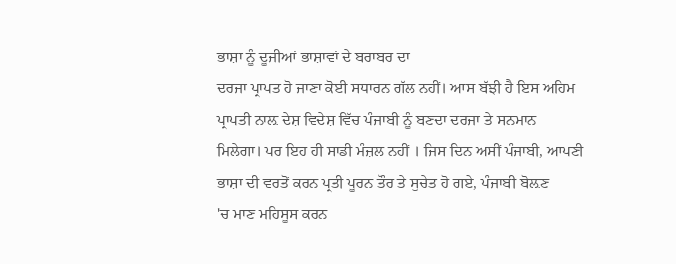ਭਾਸ਼ਾ ਨੂੰ ਦੂਜੀਆਂ ਭਾਸ਼ਾਵਾਂ ਦੇ ਬਰਾਬਰ ਦਾ
ਦਰਜਾ ਪ੍ਰਾਪਤ ਹੋ ਜਾਣਾ ਕੋਈ ਸਧਾਰਨ ਗੱਲ ਨਹੀਂ। ਆਸ ਬੱਝੀ ਹੈ ਇਸ ਅਹਿਮ
ਪ੍ਰਾਪਤੀ ਨਾਲ਼ ਦੇਸ਼ ਵਿਦੇਸ਼ ਵਿੱਚ ਪੰਜਾਬੀ ਨੂੰ ਬਣਦਾ ਦਰਜਾ ਤੇ ਸਨਮਾਨ
ਮਿਲੇਗਾ। ਪਰ ਇਹ ਹੀ ਸਾਡੀ ਮੰਜ਼ਲ ਨਹੀਂ । ਜਿਸ ਦਿਨ ਅਸੀਂ ਪੰਜਾਬੀ, ਆਪਣੀ
ਭਾਸ਼ਾ ਦੀ ਵਰਤੋਂ ਕਰਨ ਪ੍ਰਤੀ ਪੂਰਨ ਤੌਰ ਤੇ ਸੁਚੇਤ ਹੋ ਗਏ, ਪੰਜਾਬੀ ਬੋਲ਼ਣ
'ਚ ਮਾਣ ਮਹਿਸੂਸ ਕਰਨ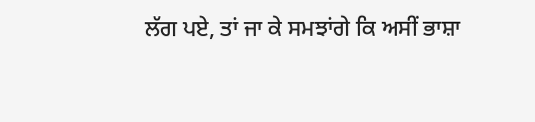ਲੱਗ ਪਏ, ਤਾਂ ਜਾ ਕੇ ਸਮਝਾਂਗੇ ਕਿ ਅਸੀਂ ਭਾਸ਼ਾ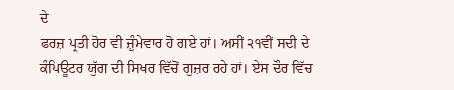ਦੇ
ਫਰਜ਼ ਪ੍ਰਤੀ ਹੋਰ ਵੀ ਜ਼ੁੰਮੇਵਾਰ ਹੋ ਗਏ ਹਾਂ। ਅਸੀਂ ੨੧ਵੀਂ ਸਦੀ ਦੇ
ਕੰਪਿਊਟਰ ਯੁੱਗ ਦੀ ਸਿਖਰ ਵਿੱਚੋਂ ਗੁਜ਼ਰ ਰਹੇ ਹਾਂ। ਏਸ ਦੌਰ ਵਿੱਚ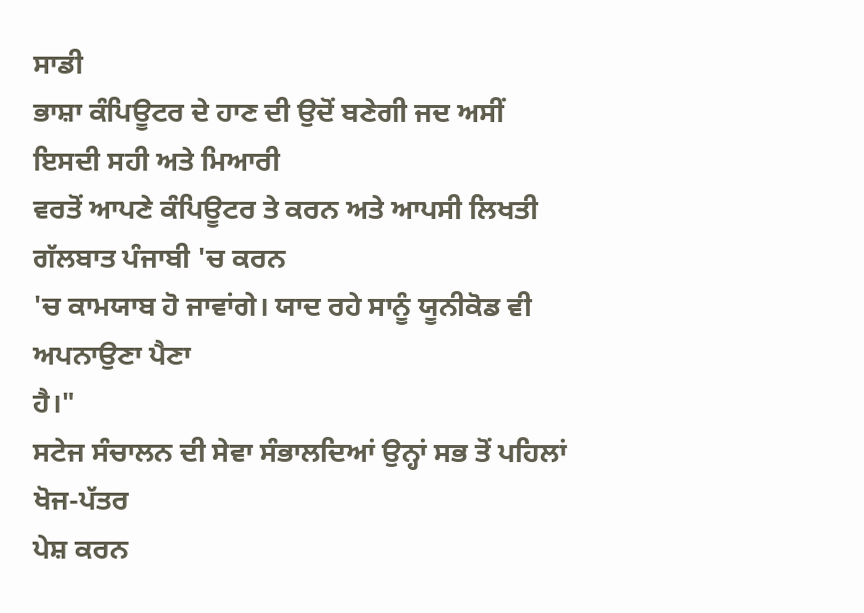ਸਾਡੀ
ਭਾਸ਼ਾ ਕੰਪਿਊਟਰ ਦੇ ਹਾਣ ਦੀ ਉਦੋਂ ਬਣੇਗੀ ਜਦ ਅਸੀਂ ਇਸਦੀ ਸਹੀ ਅਤੇ ਮਿਆਰੀ
ਵਰਤੋਂ ਆਪਣੇ ਕੰਪਿਊਟਰ ਤੇ ਕਰਨ ਅਤੇ ਆਪਸੀ ਲਿਖਤੀ ਗੱਲਬਾਤ ਪੰਜਾਬੀ 'ਚ ਕਰਨ
'ਚ ਕਾਮਯਾਬ ਹੋ ਜਾਵਾਂਗੇ। ਯਾਦ ਰਹੇ ਸਾਨੂੰ ਯੂਨੀਕੋਡ ਵੀ ਅਪਨਾਉਣਾ ਪੈਣਾ
ਹੈ।"
ਸਟੇਜ ਸੰਚਾਲਨ ਦੀ ਸੇਵਾ ਸੰਭਾਲਦਿਆਂ ਉਨ੍ਹਾਂ ਸਭ ਤੋਂ ਪਹਿਲਾਂ ਖੋਜ-ਪੱਤਰ
ਪੇਸ਼ ਕਰਨ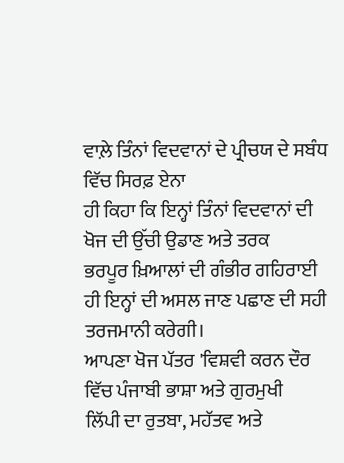ਵਾਲ਼ੇ ਤਿੰਨਾਂ ਵਿਦਵਾਨਾਂ ਦੇ ਪ੍ਰੀਚਯ ਦੇ ਸਬੰਧ ਵਿੱਚ ਸਿਰਫ਼ ਏਨਾ
ਹੀ ਕਿਹਾ ਕਿ ਇਨ੍ਹਾਂ ਤਿੰਨਾਂ ਵਿਦਵਾਨਾਂ ਦੀ ਖੋਜ ਦੀ ਉੱਚੀ ਉਡਾਣ ਅਤੇ ਤਰਕ
ਭਰਪੂਰ ਖ਼ਿਆਲਾਂ ਦੀ ਗੰਭੀਰ ਗਹਿਰਾਈ ਹੀ ਇਨ੍ਹਾਂ ਦੀ ਅਸਲ ਜਾਣ ਪਛਾਣ ਦੀ ਸਹੀ
ਤਰਜਮਾਨੀ ਕਰੇਗੀ।
ਆਪਣਾ ਖੋਜ ਪੱਤਰ 'ਵਿਸ਼ਵੀ ਕਰਨ ਦੌਰ ਵਿੱਚ ਪੰਜਾਬੀ ਭਾਸ਼ਾ ਅਤੇ ਗੁਰਮੁਖੀ
ਲਿੱਪੀ ਦਾ ਰੁਤਬਾ, ਮਹੱਤਵ ਅਤੇ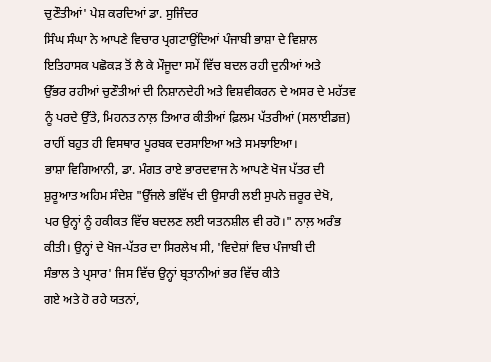ਚੁਣੌਤੀਆਂ' ਪੇਸ਼ ਕਰਦਿਆਂ ਡਾ. ਸੁਜਿੰਦਰ
ਸਿੰਘ ਸੰਘਾ ਨੇ ਆਪਣੇ ਵਿਚਾਰ ਪ੍ਰਗਟਾਉਂਦਿਆਂ ਪੰਜਾਬੀ ਭਾਸ਼ਾ ਦੇ ਵਿਸ਼ਾਲ
ਇਤਿਹਾਸਕ ਪਛੋਕੜ ਤੋਂ ਲੈ ਕੇ ਮੌਜੂਦਾ ਸਮੇਂ ਵਿੱਚ ਬਦਲ ਰਹੀ ਦੁਨੀਆਂ ਅਤੇ
ਉੱਭਰ ਰਹੀਆਂ ਚੁਣੌਤੀਆਂ ਦੀ ਨਿਸ਼ਾਨਦੇਹੀ ਅਤੇ ਵਿਸ਼ਵੀਕਰਨ ਦੇ ਅਸਰ ਦੇ ਮਹੱਤਵ
ਨੂੰ ਪਰਦੇ ਉੱਤੇ, ਮਿਹਨਤ ਨਾਲ਼ ਤਿਆਰ ਕੀਤੀਆਂ ਫ਼ਿਲਮ ਪੱਤਰੀਆਂ (ਸਲਾਈਡਜ਼)
ਰਾਹੀਂ ਬਹੁਤ ਹੀ ਵਿਸਥਾਰ ਪੂਰਬਕ ਦਰਸਾਇਆ ਅਤੇ ਸਮਝਾਇਆ।
ਭਾਸ਼ਾ ਵਿਗਿਆਨੀ, ਡਾ. ਮੰਗਤ ਰਾਏ ਭਾਰਦਵਾਜ ਨੇ ਆਪਣੇ ਖੋਜ ਪੱਤਰ ਦੀ
ਸ਼ੁਰੂਆਤ ਅਹਿਮ ਸੰਦੇਸ਼ "ਉੱਜਲੇ ਭਵਿੱਖ ਦੀ ਉਸਾਰੀ ਲਈ ਸੁਪਨੇ ਜ਼ਰੂਰ ਦੇਖੋ,
ਪਰ ਉਨ੍ਹਾਂ ਨੂੰ ਹਕੀਕਤ ਵਿੱਚ ਬਦਲਣ ਲਈ ਯਤਨਸ਼ੀਲ ਵੀ ਰਹੋ।" ਨਾਲ਼ ਅਰੰਭ
ਕੀਤੀ। ਉਨ੍ਹਾਂ ਦੇ ਖੋਜ-ਪੱਤਰ ਦਾ ਸਿਰਲੇਖ ਸੀ, 'ਵਿਦੇਸ਼ਾਂ ਵਿਚ ਪੰਜਾਬੀ ਦੀ
ਸੰਭਾਲ ਤੇ ਪ੍ਰਸਾਰ' ਜਿਸ ਵਿੱਚ ਉਨ੍ਹਾਂ ਬ੍ਰਤਾਨੀਆਂ ਭਰ ਵਿੱਚ ਕੀਤੇ
ਗਏ ਅਤੇ ਹੋ ਰਹੇ ਯਤਨਾਂ,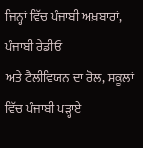ਜਿਨ੍ਹਾਂ ਵਿੱਚ ਪੰਜਾਬੀ ਅਖ਼ਬਾਰਾਂ, ਪੰਜਾਬੀ ਰੇਡੀਓ
ਅਤੇ ਟੈਲੀਵਿਯਨ ਦਾ ਰੋਲ, ਸਕੂਲਾਂ ਵਿੱਚ ਪੰਜਾਬੀ ਪੜ੍ਹਾਏ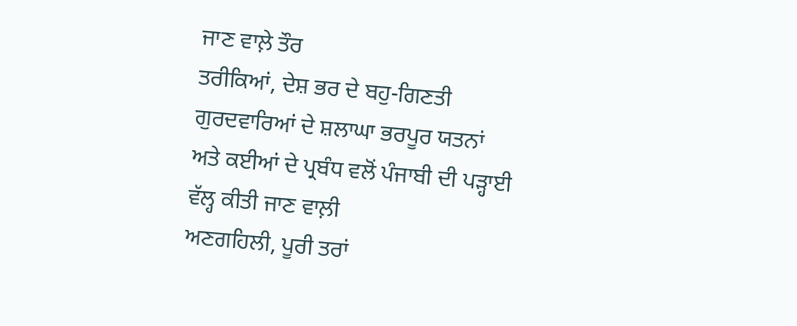ਜਾਣ ਵਾਲ਼ੇ ਤੌਰ
ਤਰੀਕਿਆਂ, ਦੇਸ਼ ਭਰ ਦੇ ਬਹੁ-ਗਿਣਤੀ ਗੁਰਦਵਾਰਿਆਂ ਦੇ ਸ਼ਲਾਘਾ ਭਰਪੂਰ ਯਤਨਾਂ
ਅਤੇ ਕਈਆਂ ਦੇ ਪ੍ਰਬੰਧ ਵਲੋਂ ਪੰਜਾਬੀ ਦੀ ਪੜ੍ਹਾਈ ਵੱਲ੍ਹ ਕੀਤੀ ਜਾਣ ਵਾਲ਼ੀ
ਅਣਗਹਿਲੀ, ਪੂਰੀ ਤਰਾਂ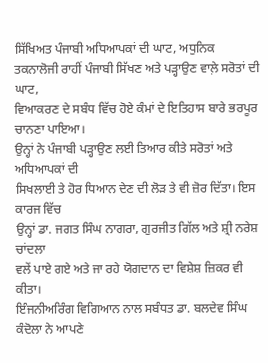ਸਿੱਖਿਅਤ ਪੰਜਾਬੀ ਅਧਿਆਪਕਾਂ ਦੀ ਘਾਟ, ਅਧੁਨਿਕ
ਤਕਨਾਲੋਜੀ ਰਾਹੀਂ ਪੰਜਾਬੀ ਸਿੱਖਣ ਅਤੇ ਪੜ੍ਹਾਉਣ ਵਾਲ਼ੇ ਸਰੋਤਾਂ ਦੀ ਘਾਟ,
ਵਿਆਕਰਣ ਦੇ ਸਬੰਧ ਵਿੱਚ ਹੋਏ ਕੰਮਾਂ ਦੇ ਇਤਿਹਾਸ ਬਾਰੇ ਭਰਪੂਰ ਚਾਨਣਾ ਪਾਇਆ।
ਉਨ੍ਹਾਂ ਨੇ ਪੰਜਾਬੀ ਪੜ੍ਹਾਉਣ ਲਈ ਤਿਆਰ ਕੀਤੇ ਸਰੋਤਾਂ ਅਤੇ ਅਧਿਆਪਕਾਂ ਦੀ
ਸਿਖਲਾਈ ਤੇ ਹੋਰ ਧਿਆਨ ਦੇਣ ਦੀ ਲੋੜ ਤੇ ਵੀ ਜ਼ੋਰ ਦਿੱਤਾ। ਇਸ ਕਾਰਜ ਵਿੱਚ
ਉਨ੍ਹਾਂ ਡਾ. ਜਗਤ ਸਿੰਘ ਨਾਗਰਾ, ਗੁਰਜੀਤ ਗਿੱਲ ਅਤੇ ਸ਼੍ਰੀ ਨਰੇਸ਼ ਚਾਂਦਲਾ
ਵਲੇਂ ਪਾਏ ਗਏ ਅਤੇ ਜਾ ਰਹੇ ਯੋਗਦਾਨ ਦਾ ਵਿਸ਼ੇਸ਼ ਜ਼ਿਕਰ ਵੀ ਕੀਤਾ।
ਇੰਜਨੀਅਰਿੰਗ ਵਿਗਿਆਨ ਨਾਲ ਸਬੰਧਤ ਡਾ. ਬਲਦੇਵ ਸਿੰਘ ਕੰਦੋਲਾ ਨੇ ਆਪਣੇ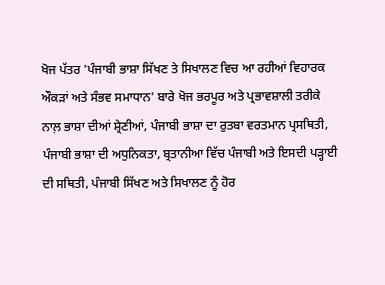ਖੋਜ ਪੱਤਰ 'ਪੰਜਾਬੀ ਭਾਸ਼ਾ ਸਿੱਖਣ ਤੇ ਸਿਖਾਲਣ ਵਿਚ ਆ ਰਹੀਆਂ ਵਿਹਾਰਕ
ਔਕੜਾਂ ਅਤੇ ਸੰਭਵ ਸਮਾਧਾਨ' ਬਾਰੇ ਖੋਜ ਭਰਪੂਰ ਅਤੇ ਪ੍ਰਭਾਵਸ਼ਾਲੀ ਤਰੀਕੇ
ਨਾਲ਼ ਭਾਸ਼ਾ ਦੀਆਂ ਸ਼੍ਰੇਣੀਆਂ, ਪੰਜਾਬੀ ਭਾਸ਼ਾ ਦਾ ਰੁਤਬਾ ਵਰਤਮਾਨ ਪ੍ਰਸਥਿਤੀ,
ਪੰਜਾਬੀ ਭਾਸ਼ਾ ਦੀ ਅਧੁਨਿਕਤਾ, ਬ੍ਰਤਾਨੀਆ ਵਿੱਚ ਪੰਜਾਬੀ ਅਤੇ ਇਸਦੀ ਪੜ੍ਹਾਈ
ਦੀ ਸਥਿਤੀ, ਪੰਜਾਬੀ ਸਿੱਖਣ ਅਤੇ ਸਿਖਾਲਣ ਨੂੰ ਹੋਰ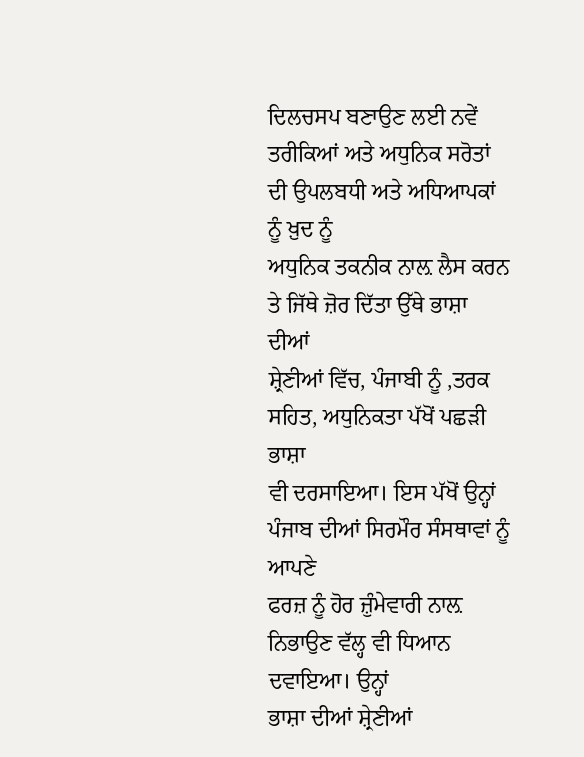ਦਿਲਚਸਪ ਬਣਾਉਣ ਲਈ ਨਵੇਂ
ਤਰੀਕਿਆਂ ਅਤੇ ਅਧੁਨਿਕ ਸਰੋਤਾਂ ਦੀ ਉਪਲਬਧੀ ਅਤੇ ਅਧਿਆਪਕਾਂ ਨੂੰ ਖ਼ੁਦ ਨੂੰ
ਅਧੁਨਿਕ ਤਕਨੀਕ ਨਾਲ਼ ਲੈਸ ਕਰਨ ਤੇ ਜਿੱਥੇ ਜ਼ੋਰ ਦਿੱਤਾ ਉੱਥੇ ਭਾਸ਼ਾ ਦੀਆਂ
ਸ਼੍ਰੇਣੀਆਂ ਵਿੱਚ, ਪੰਜਾਬੀ ਨੂੰ ,ਤਰਕ ਸਹਿਤ, ਅਧੁਨਿਕਤਾ ਪੱਖੋਂ ਪਛੜੀ ਭਾਸ਼ਾ
ਵੀ ਦਰਸਾਇਆ। ਇਸ ਪੱਖੋਂ ਉਨ੍ਹਾਂ ਪੰਜਾਬ ਦੀਆਂ ਸਿਰਮੌਰ ਸੰਸਥਾਵਾਂ ਨੂੰ ਆਪਣੇ
ਫਰਜ਼ ਨੂੰ ਹੋਰ ਜ਼ੁੰਮੇਵਾਰੀ ਨਾਲ਼ ਨਿਭਾਉਣ ਵੱਲ੍ਹ ਵੀ ਧਿਆਨ ਦਵਾਇਆ। ਉਨ੍ਹਾਂ
ਭਾਸ਼ਾ ਦੀਆਂ ਸ਼੍ਰੇਣੀਆਂ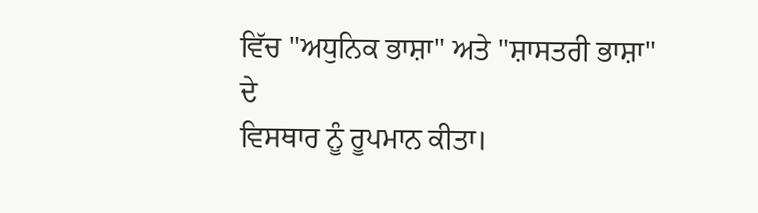ਵਿੱਚ "ਅਧੁਨਿਕ ਭਾਸ਼ਾ" ਅਤੇ "ਸ਼ਾਸਤਰੀ ਭਾਸ਼ਾ" ਦੇ
ਵਿਸਥਾਰ ਨੂੰ ਰੂਪਮਾਨ ਕੀਤਾ।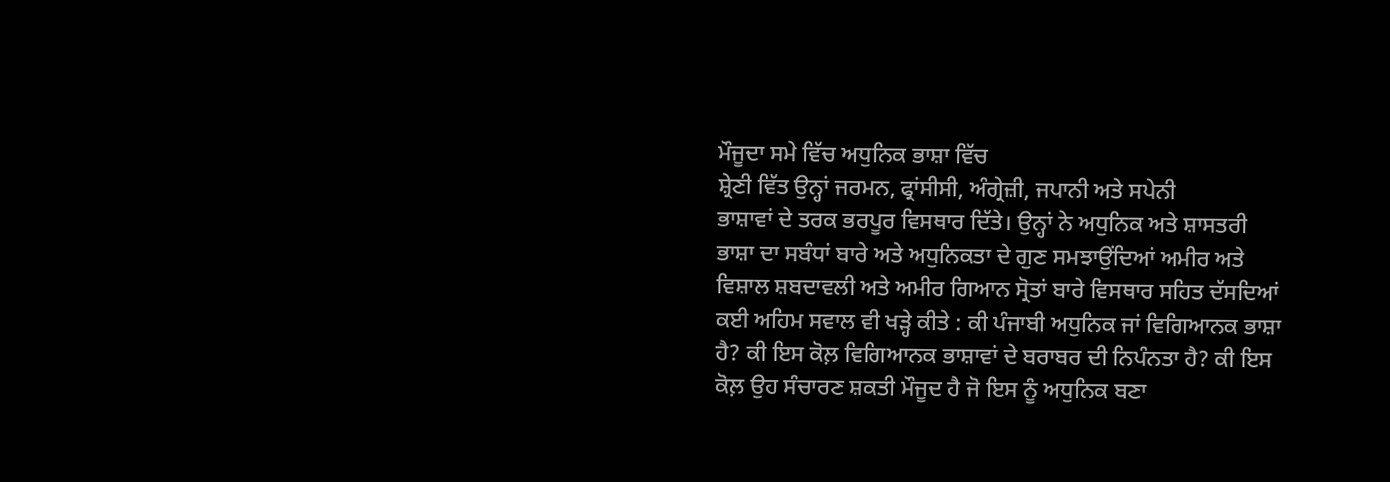ਮੌਜੂਦਾ ਸਮੇ ਵਿੱਚ ਅਧੁਨਿਕ ਭਾਸ਼ਾ ਵਿੱਚ
ਸ਼੍ਰੇਣੀ ਵਿੱਤ ਉਨ੍ਹਾਂ ਜਰਮਨ, ਫ੍ਰਾਂਸੀਸੀ, ਅੰਗ੍ਰੇਜ਼ੀ, ਜਪਾਨੀ ਅਤੇ ਸਪੇਨੀ
ਭਾਸ਼ਾਵਾਂ ਦੇ ਤਰਕ ਭਰਪੂਰ ਵਿਸਥਾਰ ਦਿੱਤੇ। ਉਨ੍ਹਾਂ ਨੇ ਅਧੁਨਿਕ ਅਤੇ ਸ਼ਾਸਤਰੀ
ਭਾਸ਼ਾ ਦਾ ਸਬੰਧਾਂ ਬਾਰੇ ਅਤੇ ਅਧੁਨਿਕਤਾ ਦੇ ਗੁਣ ਸਮਝਾਉਂਦਿਆਂ ਅਮੀਰ ਅਤੇ
ਵਿਸ਼ਾਲ ਸ਼ਬਦਾਵਲੀ ਅਤੇ ਅਮੀਰ ਗਿਆਨ ਸ੍ਰੋਤਾਂ ਬਾਰੇ ਵਿਸਥਾਰ ਸਹਿਤ ਦੱਸਦਿਆਂ
ਕਈ ਅਹਿਮ ਸਵਾਲ ਵੀ ਖੜ੍ਹੇ ਕੀਤੇ : ਕੀ ਪੰਜਾਬੀ ਅਧੁਨਿਕ ਜਾਂ ਵਿਗਿਆਨਕ ਭਾਸ਼ਾ
ਹੈ? ਕੀ ਇਸ ਕੋਲ਼ ਵਿਗਿਆਨਕ ਭਾਸ਼ਾਵਾਂ ਦੇ ਬਰਾਬਰ ਦੀ ਨਿਪੰਨਤਾ ਹੈ? ਕੀ ਇਸ
ਕੋਲ਼ ਉਹ ਸੰਚਾਰਣ ਸ਼ਕਤੀ ਮੌਜੂਦ ਹੈ ਜੋ ਇਸ ਨੂੰ ਅਧੁਨਿਕ ਬਣਾ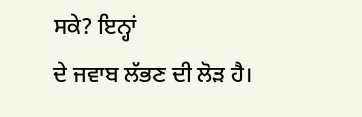ਸਕੇ? ਇਨ੍ਹਾਂ
ਦੇ ਜਵਾਬ ਲੱਭਣ ਦੀ ਲੋੜ ਹੈ।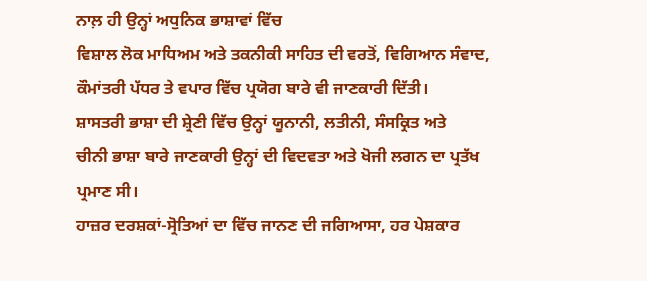ਨਾਲ਼ ਹੀ ਉਨ੍ਹਾਂ ਅਧੁਨਿਕ ਭਾਸ਼ਾਵਾਂ ਵਿੱਚ
ਵਿਸ਼ਾਲ ਲੋਕ ਮਾਧਿਅਮ ਅਤੇ ਤਕਨੀਕੀ ਸਾਹਿਤ ਦੀ ਵਰਤੋਂ, ਵਿਗਿਆਨ ਸੰਵਾਦ,
ਕੌਮਾਂਤਰੀ ਪੱਧਰ ਤੇ ਵਪਾਰ ਵਿੱਚ ਪ੍ਰਯੋਗ ਬਾਰੇ ਵੀ ਜਾਣਕਾਰੀ ਦਿੱਤੀ।
ਸ਼ਾਸਤਰੀ ਭਾਸ਼ਾ ਦੀ ਸ਼੍ਰੇਣੀ ਵਿੱਚ ਉਨ੍ਹਾਂ ਯੂਨਾਨੀ, ਲਤੀਨੀ, ਸੰਸਕ੍ਰਿਤ ਅਤੇ
ਚੀਨੀ ਭਾਸ਼ਾ ਬਾਰੇ ਜਾਣਕਾਰੀ ਉਨ੍ਹਾਂ ਦੀ ਵਿਦਵਤਾ ਅਤੇ ਖੋਜੀ ਲਗਨ ਦਾ ਪ੍ਰਤੱਖ
ਪ੍ਰਮਾਣ ਸੀ।
ਹਾਜ਼ਰ ਦਰਸ਼ਕਾਂ-ਸ੍ਰੋਤਿਆਂ ਦਾ ਵਿੱਚ ਜਾਨਣ ਦੀ ਜਗਿਆਸਾ, ਹਰ ਪੇਸ਼ਕਾਰ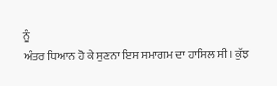ਨੂੰ
ਅੰਤਰ ਧਿਆਨ ਹੋ ਕੇ ਸੁਣਨਾ ਇਸ ਸਮਾਗਮ ਦਾ ਹਾਸਿਲ ਸੀ। ਕੁੱਝ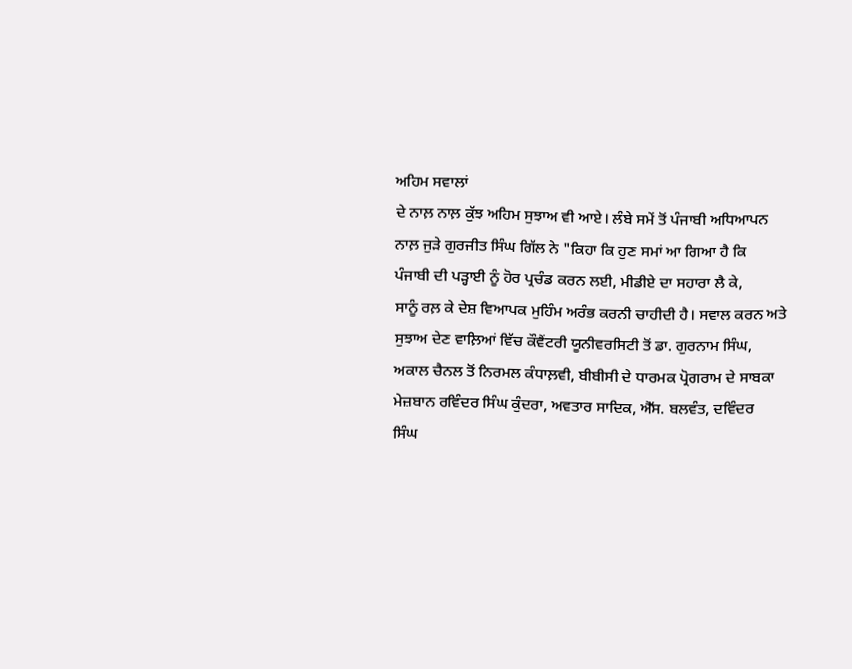ਅਹਿਮ ਸਵਾਲਾਂ
ਦੇ ਨਾਲ਼ ਨਾਲ਼ ਕੁੱਝ ਅਹਿਮ ਸੁਝਾਅ ਵੀ ਆਏ। ਲੰਬੇ ਸਮੇਂ ਤੋਂ ਪੰਜਾਬੀ ਅਧਿਆਪਨ
ਨਾਲ਼ ਜੁੜੇ ਗੁਰਜੀਤ ਸਿੰਘ ਗਿੱਲ ਨੇ "ਕਿਹਾ ਕਿ ਹੁਣ ਸਮਾਂ ਆ ਗਿਆ ਹੈ ਕਿ
ਪੰਜਾਬੀ ਦੀ ਪੜ੍ਹਾਈ ਨੂੰ ਹੋਰ ਪ੍ਰਚੰਡ ਕਰਨ ਲਈ, ਮੀਡੀਏ ਦਾ ਸਹਾਰਾ ਲੈ ਕੇ,
ਸਾਨੂੰ ਰਲ਼ ਕੇ ਦੇਸ਼ ਵਿਆਪਕ ਮੁਹਿੰਮ ਅਰੰਭ ਕਰਨੀ ਚਾਹੀਦੀ ਹੈ। ਸਵਾਲ ਕਰਨ ਅਤੇ
ਸੁਝਾਅ ਦੇਣ ਵਾਲ਼ਿਆਂ ਵਿੱਚ ਕੌਵੈਂਟਰੀ ਯੂਨੀਵਰਸਿਟੀ ਤੋਂ ਡਾ. ਗੁਰਨਾਮ ਸਿੰਘ,
ਅਕਾਲ ਚੈਨਲ ਤੋਂ ਨਿਰਮਲ ਕੰਧਾਲ਼ਵੀ, ਬੀਬੀਸੀ ਦੇ ਧਾਰਮਕ ਪ੍ਰੋਗਰਾਮ ਦੇ ਸਾਬਕਾ
ਮੇਜ਼ਬਾਨ ਰਵਿੰਦਰ ਸਿੰਘ ਕੁੰਦਰਾ, ਅਵਤਾਰ ਸਾਦਿਕ, ਐੱਸ. ਬਲਵੰਤ, ਦਵਿੰਦਰ
ਸਿੰਘ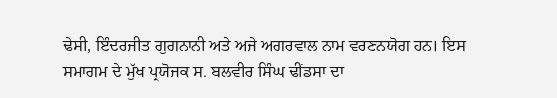ਢੇਸੀ, ਇੰਦਰਜੀਤ ਗੁਗਨਾਨੀ ਅਤੇ ਅਜੇ ਅਗਰਵਾਲ ਨਾਮ ਵਰਣਨਯੋਗ ਹਨ। ਇਸ
ਸਮਾਗਮ ਦੇ ਮੁੱਖ ਪ੍ਰਯੋਜਕ ਸ. ਬਲਵੀਰ ਸਿੰਘ ਢੀਂਡਸਾ ਦਾ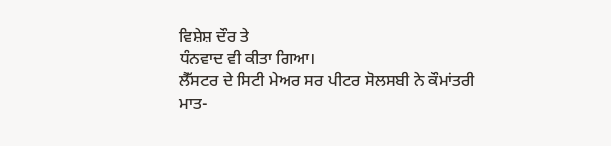ਵਿਸ਼ੇਸ਼ ਦੌਰ ਤੇ
ਧੰਨਵਾਦ ਵੀ ਕੀਤਾ ਗਿਆ।
ਲੈੱਸਟਰ ਦੇ ਸਿਟੀ ਮੇਅਰ ਸਰ ਪੀਟਰ ਸੋਲਸਬੀ ਨੇ ਕੌਮਾਂਤਰੀ
ਮਾਤ-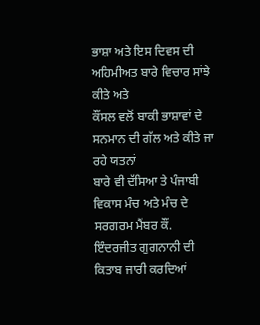ਭਾਸ਼ਾ ਅਤੇ ਇਸ ਦਿਵਸ ਦੀ ਅਹਿਮੀਅਤ ਬਾਰੇ ਵਿਚਾਰ ਸਾਂਝੇ ਕੀਤੇ ਅਤੇ
ਕੌਂਸਲ ਵਲੋਂ ਬਾਕੀ ਭਾਸ਼ਾਵਾਂ ਦੇ ਸਨਮਾਨ ਦੀ ਗੱਲ ਅਤੇ ਕੀਤੇ ਜਾ ਰਹੇ ਯਤਨਾਂ
ਬਾਰੇ ਵੀ ਦੱਸਿਆ ਤੇ ਪੰਜਾਬੀ ਵਿਕਾਸ ਮੰਚ ਅਤੇ ਮੰਚ ਦੇ ਸਰਗਰਮ ਮੈਂਬਰ ਕੌਂ.
ਇੰਦਰਜੀਤ ਗੁਗਨਾਨੀ ਦੀ ਕਿਤਾਬ ਜਾਰੀ ਕਰਦਿਆਂ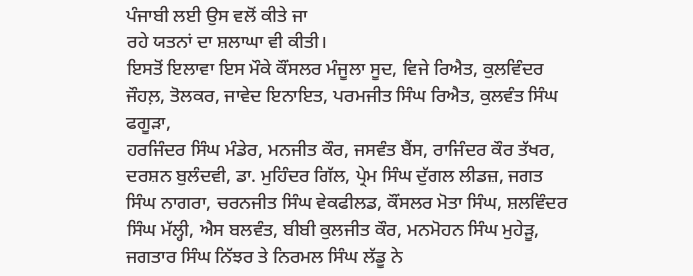ਪੰਜਾਬੀ ਲਈ ਉਸ ਵਲੋਂ ਕੀਤੇ ਜਾ
ਰਹੇ ਯਤਨਾਂ ਦਾ ਸ਼ਲਾਘਾ ਵੀ ਕੀਤੀ।
ਇਸਤੋਂ ਇਲਾਵਾ ਇਸ ਮੌਕੇ ਕੌਂਸਲਰ ਮੰਜੂਲਾ ਸੂਦ, ਵਿਜੇ ਰਿਐਤ, ਕੁਲਵਿੰਦਰ
ਜੌਹਲ਼, ਤੋਲਕਰ, ਜਾਵੇਦ ਇਨਾਇਤ, ਪਰਮਜੀਤ ਸਿੰਘ ਰਿਐਤ, ਕੁਲਵੰਤ ਸਿੰਘ ਫਗੂੜਾ,
ਹਰਜਿੰਦਰ ਸਿੰਘ ਮੰਡੇਰ, ਮਨਜੀਤ ਕੌਰ, ਜਸਵੰਤ ਬੈਂਸ, ਰਾਜਿੰਦਰ ਕੌਰ ਤੱਖਰ,
ਦਰਸ਼ਨ ਬੁਲੰਦਵੀ, ਡਾ. ਮੁਹਿੰਦਰ ਗਿੱਲ, ਪ੍ਰੇਮ ਸਿੰਘ ਦੁੱਗਲ ਲੀਡਜ਼, ਜਗਤ
ਸਿੰਘ ਨਾਗਰਾ, ਚਰਨਜੀਤ ਸਿੰਘ ਵੇਕਫੀਲਡ, ਕੌਂਸਲਰ ਮੋਤਾ ਸਿੰਘ, ਸ਼ਲਵਿੰਦਰ
ਸਿੰਘ ਮੱਲ੍ਹੀ, ਐਸ ਬਲਵੰਤ, ਬੀਬੀ ਕੁਲਜੀਤ ਕੌਰ, ਮਨਮੋਹਨ ਸਿੰਘ ਮੁਹੇੜੂ,
ਜਗਤਾਰ ਸਿੰਘ ਨਿੱਝਰ ਤੇ ਨਿਰਮਲ ਸਿੰਘ ਲੱਡੂ ਨੇ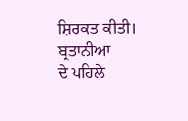ਸ਼ਿਰਕਤ ਕੀਤੀ। ਬ੍ਰਤਾਨੀਆ
ਦੇ ਪਹਿਲੇ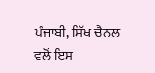ਪੰਜਾਬੀ, ਸਿੱਖ ਚੈਨਲ ਵਲੋਂ ਇਸ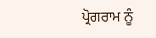ਪ੍ਰੋਗਰਾਮ ਨੂੰ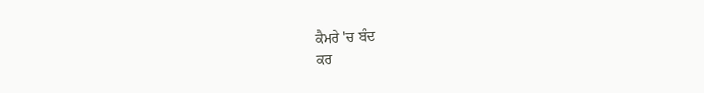ਕੈਮਰੇ 'ਚ ਬੰਦ
ਕਰ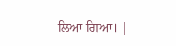ਲਿਆ ਗਿਆ। |